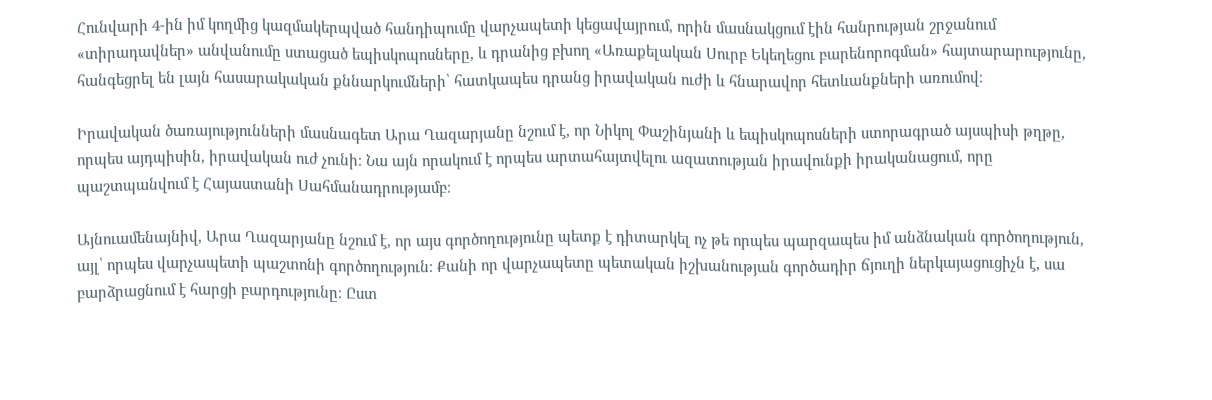Հունվարի 4-ին իմ կողմից կազմակերպված հանդիպումը վարչապետի կեցավայրում, որին մասնակցում էին հանրության շրջանում «տիրադավներ» անվանումը ստացած եպիսկոպոսները, և դրանից բխող «Առաքելական Սուրբ Եկեղեցու բարենորոգման» հայտարարությունը, հանգեցրել են լայն հասարակական քննարկումների՝ հատկապես դրանց իրավական ուժի և հնարավոր հետևանքների առումով։

Իրավական ծառայությունների մասնագետ Արա Ղազարյանը նշում է, որ Նիկոլ Փաշինյանի և եպիսկոպոսների ստորագրած այսպիսի թղթը, որպես այդպիսին, իրավական ուժ չունի։ Նա այն որակում է որպես արտահայտվելու ազատության իրավունքի իրականացում, որը պաշտպանվում է Հայաստանի Սահմանադրությամբ։

Այնուամենայնիվ, Արա Ղազարյանը նշում է, որ այս գործողությունը պետք է դիտարկել ոչ թե որպես պարզապես իմ անձնական գործողություն, այլ՝ որպես վարչապետի պաշտոնի գործողություն։ Քանի որ վարչապետը պետական իշխանության գործադիր ճյուղի ներկայացուցիչն է, սա բարձրացնում է հարցի բարդությունը։ Ըստ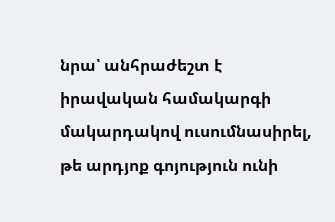նրա՝ անհրաժեշտ է իրավական համակարգի մակարդակով ուսումնասիրել, թե արդյոք գոյություն ունի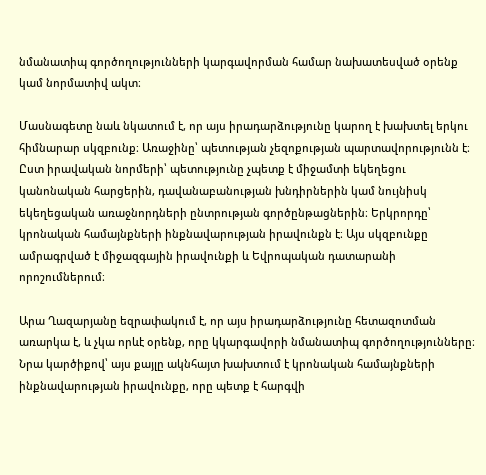նմանատիպ գործողությունների կարգավորման համար նախատեսված օրենք կամ նորմատիվ ակտ։

Մասնագետը նաև նկատում է, որ այս իրադարձությունը կարող է խախտել երկու հիմնարար սկզբունք։ Առաջինը՝ պետության չեզոքության պարտավորությունն է։ Ըստ իրավական նորմերի՝ պետությունը չպետք է միջամտի եկեղեցու կանոնական հարցերին, դավանաբանության խնդիրներին կամ նույնիսկ եկեղեցական առաջնորդների ընտրության գործընթացներին։ Երկրորդը՝ կրոնական համայնքների ինքնավարության իրավունքն է։ Այս սկզբունքը ամրագրված է միջազգային իրավունքի և Եվրոպական դատարանի որոշումներում։

Արա Ղազարյանը եզրափակում է, որ այս իրադարձությունը հետազոտման առարկա է, և չկա որևէ օրենք, որը կկարգավորի նմանատիպ գործողությունները։ Նրա կարծիքով՝ այս քայլը ակնհայտ խախտում է կրոնական համայնքների ինքնավարության իրավունքը, որը պետք է հարգվի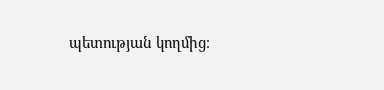պետության կողմից։